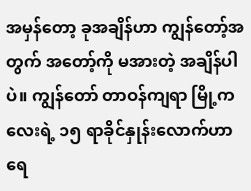အမှန်တော့ ခုအချိန်ဟာ ကျွန်တော့်အတွက် အတော့်ကို မအားတဲ့ အချိန်ပါပဲ။ ကျွန်တော် တာဝန်ကျရာ မြို့ကလေးရဲ့ ၁၅ ရာခိုင်နှုန်းလောက်ဟာ ရေ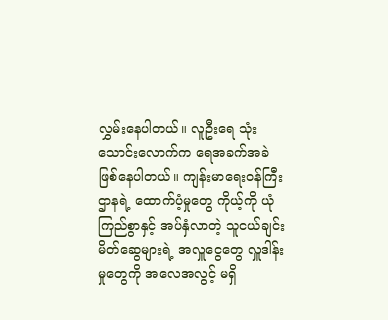လွှမ်းနေပါတယ်။ လူဦးရေ သုံးသောင်းလောက်က ရေအခက်အခဲ ဖြစ်နေပါတယ်။ ကျန်းမာရေးဝန်ကြီးဌာနရဲ့ ထောက်ပံ့မှုတွေ ကိုယ့်ကို ယုံကြည်စွာနှင့် အပ်နှံလာတဲ့ သူငယ်ချင်း မိတ်ဆွေများရဲ့ အလှူငွေတွေ လှူဒါန်းမှုတွေကို အလေအလွင့် မရှိ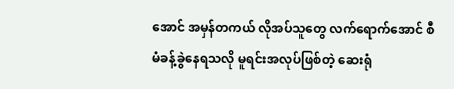အောင် အမှန်တကယ် လိုအပ်သူတွေ လက်ရောက်အောင် စီမံခန့်ခွဲနေရသလို မူရင်းအလုပ်ဖြစ်တဲ့ ဆေးရုံ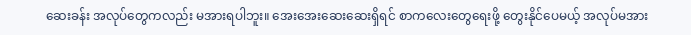ဆေးခန်း အလုပ်တွေကလည်း မအားရပါဘူး။ အေးအေးဆေးဆေးရှိရင် စာကလေးတွေရေးဖို့ တွေးနိုင်ပေမယ့် အလုပ်မအား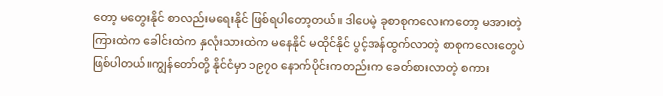တော့ မတွေးနိုင် စာလည်းမရေးနိုင် ဖြစ်ရပါတော့တယ်။ ဒါပေမဲ့ ခုစာစုကလေးကတော့ မအားတဲ့ကြားထဲက ခေါင်းထဲက နှလုံးသားထဲက မနေနိုင် မထိုင်နိုင် ပွင့်အန်ထွက်လာတဲ့ စာစုကလေးတွေပဲ ဖြစ်ပါတယ်။ကျွန်တော်တို့ နိုင်ငံမှာ ၁၉၇၀ နောက်ပိုင်းကတည်းက ခေတ်စားလာတဲ့ စကား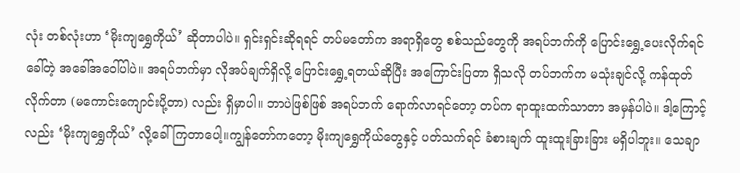လုံး တစ်လုံးဟာ ‘မိုးကျရွှေကိုယ်’ ဆိုတာပါပဲ။ ရှင်းရှင်းဆိုရရင် တပ်မတော်က အရာရှိတွေ စစ်သည်တွေကို အရပ်ဘက်ကို ပြောင်းရွှေ့ပေးလိုက်ရင် ခေါ်တဲ့ အခေါ်အဝေါ်ပါပဲ။ အရပ်ဘက်မှာ လိုအပ်ချက်ရှိလို့ ပြောင်းရွှေ့ရတယ်ဆိုပြီး အကြောင်းပြတာ ရှိသလို တပ်ဘက်က မသုံးချင်လို့ ကန်ထုတ်လိုက်တာ (မကောင်းကျောင်းပို့တာ) လည်း ရှိမှာပါ။ ဘာပဲဖြစ်ဖြစ် အရပ်ဘက် ရောက်လာရင်တော့ တပ်က ရာထူးထက်သာတာ အမှန်ပါပဲ။ ဒါ့ကြောင့်လည်း ‘မိုးကျရွှေကိုယ်’ လို့ခေါ်ကြတာပေါ့။ကျွန်တော်ကတော့ မိုးကျရွှေကိုယ်တွေနှင့် ပတ်သက်ရင် ခံစားချက် ထူးထူးခြားခြား မရှိပါဘူး။ သေချာ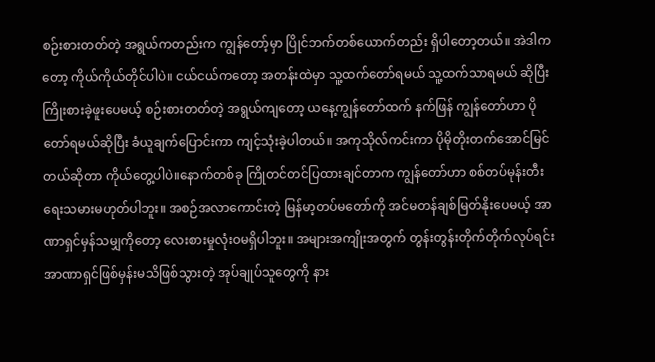စဉ်းစားတတ်တဲ့ အရွယ်ကတည်းက ကျွန်တော့်မှာ ပြိုင်ဘက်တစ်ယောက်တည်း ရှိပါတော့တယ်။ အဲဒါကတော့ ကိုယ်ကိုယ်တိုင်ပါပဲ။ ငယ်ငယ်ကတော့ အတန်းထဲမှာ သူ့ထက်တော်ရမယ် သူ့ထက်သာရမယ် ဆိုပြီး ကြိုးစားခဲ့ဖူးပေမယ့် စဉ်းစားတတ်တဲ့ အရွယ်ကျတော့ ယနေ့ကျွန်တော်ထက် နက်ဖြန် ကျွန်တော်ဟာ ပိုတော်ရမယ်ဆိုပြီး ခံယူချက်ပြောင်းကာ ကျင့်သုံးခဲ့ပါတယ်။ အကုသိုလ်ကင်းကာ ပိုမိုတိုးတက်အောင်မြင်တယ်ဆိုတာ ကိုယ်တွေ့ပါပဲ။နောက်တစ်ခု ကြိုတင်တင်ပြထားချင်တာက ကျွန်တော်ဟာ စစ်တပ်မုန်းတီးရေးသမားမဟုတ်ပါဘူး။ အစဉ်အလာကောင်းတဲ့ မြန်မာ့တပ်မတော်ကို အင်မတန်ချစ်မြတ်နိုးပေမယ့် အာဏာရှင်မှန်သမျှကိုတော့ လေးစားမှုလုံးဝမရှိပါဘူး။ အများအကျိုးအတွက် တွန်းတွန်းတိုက်တိုက်လုပ်ရင်း အာဏာရှင်ဖြစ်မှန်းမသိဖြစ်သွားတဲ့ အုပ်ချုပ်သူတွေကို နား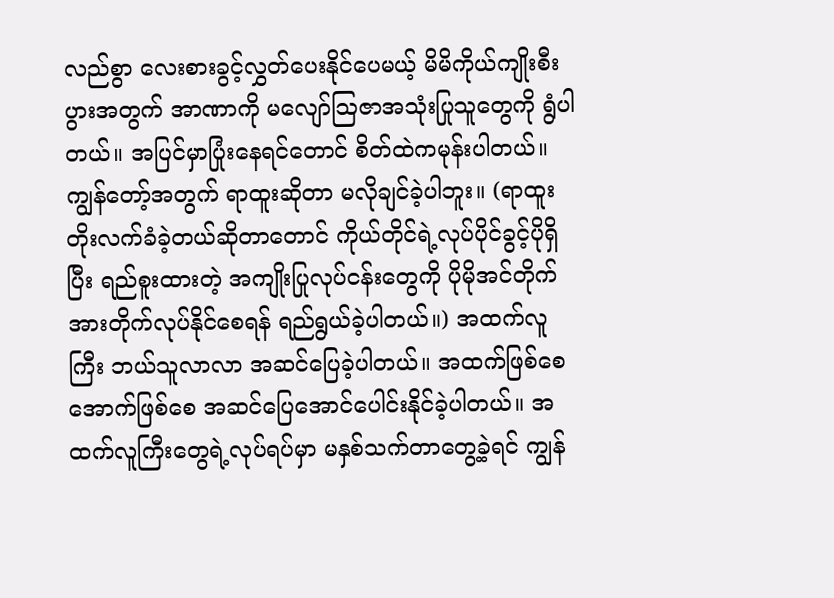လည်စွာ လေးစားခွင့်လွှတ်ပေးနိုင်ပေမယ့် မိမိကိုယ်ကျိုးစီးပွားအတွက် အာဏာကို မလျော်သြဇာအသုံးပြုသူတွေကို ရွံပါတယ်။ အပြင်မှာပြုံးနေရင်တောင် စိတ်ထဲကမုန်းပါတယ်။ကျွန်တော့်အတွက် ရာထူးဆိုတာ မလိုချင်ခဲ့ပါဘူး။ (ရာထူးတိုးလက်ခံခဲ့တယ်ဆိုတာတောင် ကိုယ်တိုင်ရဲ့လုပ်ပိုင်ခွင့်ပိုရှိပြီး ရည်စူးထားတဲ့ အကျိုးပြုလုပ်ငန်းတွေကို ပိုမိုအင်တိုက်အားတိုက်လုပ်နိုင်စေရန် ရည်ရွယ်ခဲ့ပါတယ်။) အထက်လူကြီး ဘယ်သူလာလာ အဆင်ပြေခဲ့ပါတယ်။ အထက်ဖြစ်စေ အောက်ဖြစ်စေ အဆင်ပြေအောင်ပေါင်းနိုင်ခဲ့ပါတယ်။ အထက်လူကြီးတွေရဲ့လုပ်ရပ်မှာ မနှစ်သက်တာတွေ့ခဲ့ရင် ကျွန်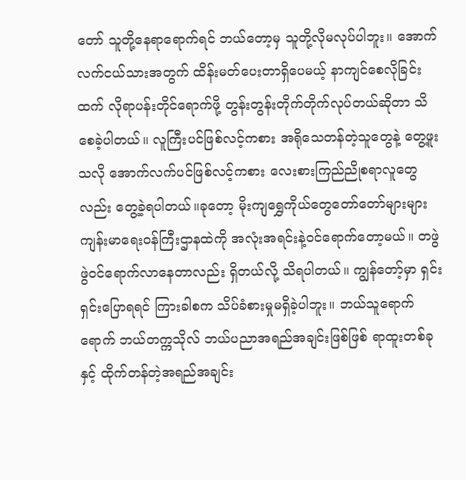တော် သူတို့နေရာရောက်ရင် ဘယ်တော့မှ သူတို့လိုမလုပ်ပါဘူး။ အောက်လက်ငယ်သားအတွက် ထိန်းမတ်ပေးတာရှိပေမယ့် နာကျင်စေလိုခြင်းထက် လိုရာပန်းတိုင်ရောက်ဖို့ တွန်းတွန်းတိုက်တိုက်လုပ်တယ်ဆိုတာ သိစေခဲ့ပါတယ်။ လူကြီးပင်ဖြစ်လင့်ကစား အရိုသေတန်တဲ့သူတွေနဲ့ တွေ့ဖူးသလို အောက်လက်ပင်ဖြစ်လင့်ကစား လေးစားကြည်ညိုစရာလူတွေလည်း တွေ့ခဲ့ရပါတယ်။ခုတော့ မိုးကျရွှေကိုယ်တွေတော်တော်များများ ကျန်းမာရေးဝန်ကြီးဌာနထဲကို အလုံးအရင်းနဲ့ဝင်ရောက်တော့မယ်။ တဖွဲဖွဲဝင်ရောက်လာနေတာလည်း ရှိတယ်လို့ သိရပါတယ်။ ကျွန်တော့်မှာ ရှင်းရှင်းပြောရရင် ကြားခါစက သိပ်ခံစားမှုမရှိခဲ့ပါဘူး။ ဘယ်သူရောက်ရောက် ဘယ်တက္ကသိုလ် ဘယ်ပညာအရည်အချင်းဖြစ်ဖြစ် ရာထူးတစ်ခုနှင့် ထိုက်တန်တဲ့အရည်အချင်း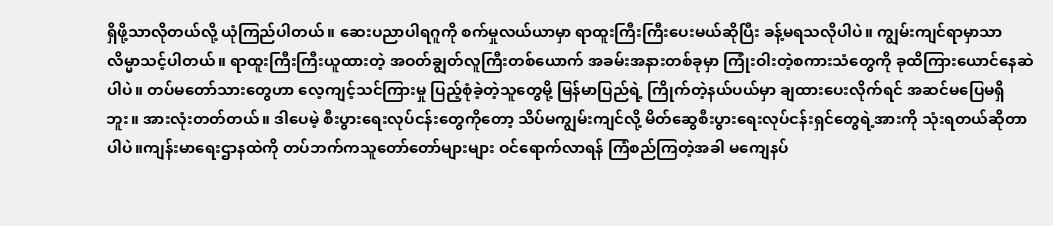ရှိဖို့သာလိုတယ်လို့ ယုံကြည်ပါတယ်။ ဆေးပညာပါရဂူကို စက်မှုလယ်ယာမှာ ရာထူးကြီးကြီးပေးမယ်ဆိုပြီး ခန့်မရသလိုပါပဲ။ ကျွမ်းကျင်ရာမှာသာ လိမ္မာသင့်ပါတယ်။ ရာထူးကြီးကြီးယူထားတဲ့ အဝတ်ချွတ်လူကြီးတစ်ယောက် အခမ်းအနားတစ်ခုမှာ ကြုံးဝါးတဲ့စကားသံတွေကို ခုထိကြားယောင်နေဆဲပါပဲ။ တပ်မတော်သားတွေဟာ လေ့ကျင့်သင်ကြားမှု ပြည့်စုံခဲ့တဲ့သူတွေမို့ မြန်မာပြည်ရဲ့ ကြိုက်တဲ့နယ်ပယ်မှာ ချထားပေးလိုက်ရင် အဆင်မပြေမရှိဘူး။ အားလုံးတတ်တယ်။ ဒါပေမဲ့ စီးပွားရေးလုပ်ငန်းတွေကိုတော့ သိပ်မကျွမ်းကျင်လို့ မိတ်ဆွေစီးပွားရေးလုပ်ငန်းရှင်တွေရဲ့အားကို သုံးရတယ်ဆိုတာပါပဲ။ကျန်းမာရေးဌာနထဲကို တပ်ဘက်ကသူတော်တော်များများ ဝင်ရောက်လာရန် ကြံစည်ကြတဲ့အခါ မကျေနပ်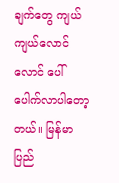ချက်တွေ ကျယ်ကျယ်လောင်လောင် ပေါ်ပေါက်လာပါတော့တယ်။ မြန်မာပြည်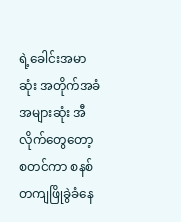ရဲ့ခေါင်းအမာဆုံး အတိုက်အခံအများဆုံး အီလိုက်တွေတော့ စတင်ကာ စနစ်တကျဖြိုခွဲခံနေ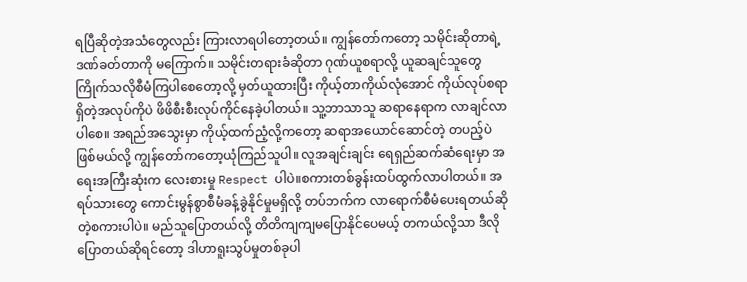ရပြီဆိုတဲ့အသံတွေလည်း ကြားလာရပါတော့တယ်။ ကျွန်တော်ကတော့ သမိုင်းဆိုတာရဲ့ဒဏ်ခတ်တာကို မကြောက်။ သမိုင်းတရားခံဆိုတာ ဂုဏ်ယူစရာလို့ ယူဆချင်သူတွေ ကြိုက်သလိုစီမံကြပါစေတော့လို့ မှတ်ယူထားပြီး ကိုယ့်တာကိုယ်လုံအောင် ကိုယ်လုပ်စရာရှိတဲ့အလုပ်ကိုပဲ ဖိဖိစီးစီးလုပ်ကိုင်နေခဲ့ပါတယ်။ သူ့ဘာသာသူ ဆရာနေရာက လာချင်လာပါစေ။ အရည်အသွေးမှာ ကိုယ့်ထက်ညံ့လို့ကတော့ ဆရာအယောင်ဆောင်တဲ့ တပည့်ပဲဖြစ်မယ်လို့ ကျွန်တော်ကတော့ယုံကြည်သူပါ။ လူအချင်းချင်း ရေရှည်ဆက်ဆံရေးမှာ အရေးအကြီးဆုံးက လေးစားမှု Respect ပါပဲ။စကားတစ်ခွန်းထပ်ထွက်လာပါတယ်။ အရပ်သားတွေ ကောင်းမွန်စွာစီမံခန့်ခွဲနိုင်မှုမရှိလို့ တပ်ဘက်က လာရောက်စီမံပေးရတယ်ဆိုတဲ့စကားပါပဲ။ မည်သူပြောတယ်လို့ တိတိကျကျမပြောနိုင်ပေမယ့် တကယ်လို့သာ ဒီလိုပြောတယ်ဆိုရင်တော့ ဒါဟာရူးသွပ်မှုတစ်ခုပါ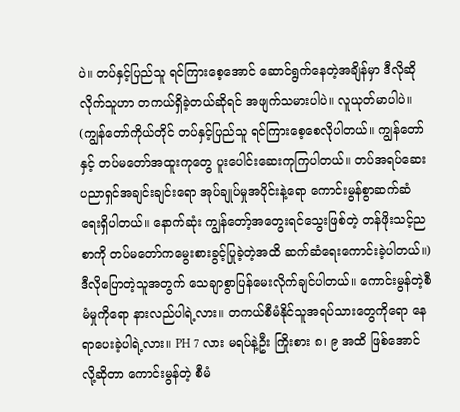ပဲ။ တပ်နှင့်ပြည်သူ ရင်ကြားစေ့အောင် ဆောင်ရွက်နေတဲ့အချိန်မှာ ဒီလိုဆိုလိုက်သူဟာ တကယ်ရှိခဲ့တယ်ဆိုရင် အဖျက်သမားပါပဲ။ လူယုတ်မာပါပဲ။ (ကျွန်တော်ကိုယ်တိုင် တပ်နှင့်ပြည်သူ ရင်ကြားစေ့စေလိုပါတယ်။ ကျွန်တော်နှင့် တပ်မတော်အထူးကုတွေ ပူးပေါင်းဆေးကုကြပါတယ်။ တပ်အရပ်ဆေးပညာရှင်အချင်းချင်းရော အုပ်ချုပ်မှုအပိုင်းနဲ့ရော ကောင်းမွန်စွာဆက်ဆံရေးရှိပါတယ်။ နောက်ဆုံး ကျွန်တော့်အတွေးရင်သွေးဖြစ်တဲ့ တန်ဖိုးသင့်ညစာကို တပ်မတော်ကမွေးစားခွင့်ပြုခဲ့တဲ့အထိ ဆက်ဆံရေးကောင်းခဲ့ပါတယ်။)ဒီလိုပြောတဲ့သူအတွက် သေချာစွာပြန်မေးလိုက်ချင်ပါတယ်။ ကောင်းမွန်တဲ့စီမံမှုကိုရော နားလည်ပါရဲ့လား။ တကယ်စီမံနိုင်သူအရပ်သားတွေကိုရော နေရာပေးခဲ့ပါရဲ့လား။ PH 7 လား မရပ်နဲ့ဦး ကြိုးစား ၈၊ ၉ အထိ ဖြစ်အောင်လို့ဆိုတာ ကောင်းမွန်တဲ့ စီမံ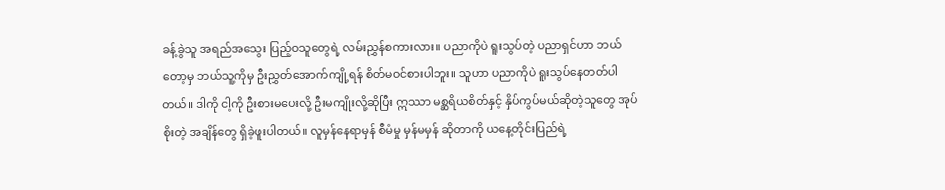ခန့်ခွဲသူ အရည်အသွေး ပြည့်ဝသူတွေရဲ့ လမ်းညွှန်စကားလား။ ပညာကိုပဲ ရူးသွပ်တဲ့ ပညာရှင်ဟာ ဘယ်တော့မှ ဘယ်သူ့ကိုမှ ဦးညွှတ်အောက်ကျို့ရန် စိတ်မဝင်စားပါဘူး။ သူဟာ ပညာကိုပဲ ရူးသွပ်နေတတ်ပါတယ်။ ဒါကို ငါ့ကို ဦးစားမပေးလို့ ဦးမကျိုးလို့ဆိုပြီး ဣဿာ မစ္ဆရိယစိတ်နှင့် နှိပ်ကွပ်မယ်ဆိုတဲ့သူတွေ အုပ်စိုးတဲ့ အချိန်တွေ ရှိခဲ့ဖူးပါတယ်။ လူမှန်နေရာမှန် စီမံမှု မှန်မမှန် ဆိုတာကို ယနေ့တိုင်းပြည်ရဲ့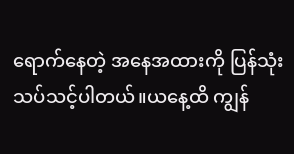ရောက်နေတဲ့ အနေအထားကို ပြန်သုံးသပ်သင့်ပါတယ်။ယနေ့ထိ ကျွန်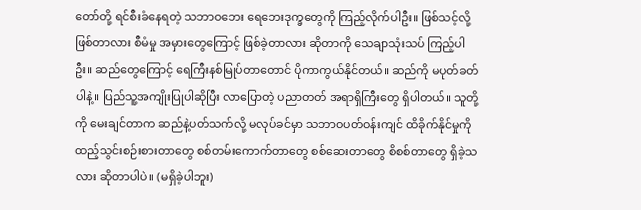တော်တို့ ရင်စီးခံနေရတဲ့ သဘာဝဘေး ရေဘေးဒုက္ခတွေကို ကြည့်လိုက်ပါဦး။ ဖြစ်သင့်လို့ ဖြစ်တာလား စီမံမှု အမှားတွေကြောင့် ဖြစ်ခဲ့တာလား ဆိုတာကို သေချာသုံးသပ် ကြည့်ပါဦး။ ဆည်တွေကြောင့် ရေကြီးနစ်မြုပ်တာတောင် ပိုကာကွယ်နိုင်တယ်။ ဆည်ကို မပုတ်ခတ်ပါနဲ့။ ပြည်သူ့အကျိုးပြုပါဆိုပြီး လာပြောတဲ့ ပညာတတ် အရာရှိကြီးတွေ ရှိပါတယ်။ သူတို့ကို မေးချင်တာက ဆည်နဲ့ပတ်သက်လို့ မလုပ်ခင်မှာ သဘာဝပတ်ဝန်းကျင် ထိခိုက်နိုင်မှုကို ထည့်သွင်းစဉ်းစားတာတွေ စစ်တမ်းကောက်တာတွေ စစ်ဆေးတာတွေ စိစစ်တာတွေ ရှိခဲ့သလား ဆိုတာပါပဲ။ (မရှိခဲ့ပါဘူး)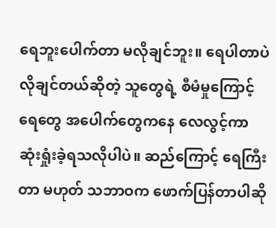ရေဘူးပေါက်တာ မလိုချင်ဘူး။ ရေပါတာပဲ လိုချင်တယ်ဆိုတဲ့ သူတွေရဲ့ စီမံမှုကြောင့် ရေတွေ အပေါက်တွေကနေ လေလွင့်ကာ ဆုံးရှုံးခဲ့ရသလိုပါပဲ။ ဆည်ကြောင့် ရေကြီးတာ မဟုတ် သဘာဝက ဖောက်ပြန်တာပါဆို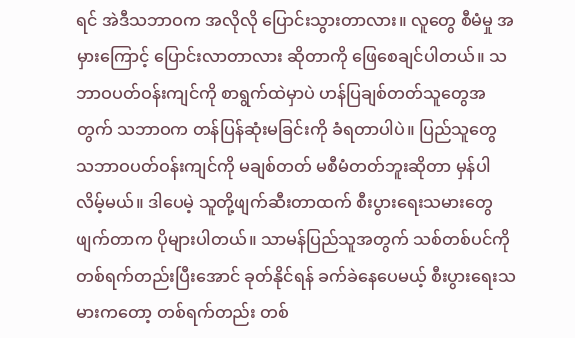ရင် အဲဒီသဘာဝက အလိုလို ပြောင်းသွားတာလား။ လူတွေ စီမံမှု အမှားကြောင့် ပြောင်းလာတာလား ဆိုတာကို ဖြေစေချင်ပါတယ်။ သဘာဝပတ်ဝန်းကျင်ကို စာရွက်ထဲမှာပဲ ဟန်ပြချစ်တတ်သူတွေအတွက် သဘာဝက တန်ပြန်ဆုံးမခြင်းကို ခံရတာပါပဲ။ ပြည်သူတွေ သဘာဝပတ်ဝန်းကျင်ကို မချစ်တတ် မစီမံတတ်ဘူးဆိုတာ မှန်ပါလိမ့်မယ်။ ဒါပေမဲ့ သူတို့ဖျက်ဆီးတာထက် စီးပွားရေးသမားတွေ ဖျက်တာက ပိုများပါတယ်။ သာမန်ပြည်သူအတွက် သစ်တစ်ပင်ကို တစ်ရက်တည်းပြီးအောင် ခုတ်နိုင်ရန် ခက်ခဲနေပေမယ့် စီးပွားရေးသမားကတော့ တစ်ရက်တည်း တစ်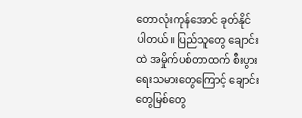တောလုံးကုန်အောင် ခုတ်နိုင်ပါတယ်။ ပြည်သူတွေ ချောင်းထဲ အမှိုက်ပစ်တာထက် စီးပွားရေးသမားတွေကြောင့် ချောင်းတွေမြစ်တွေ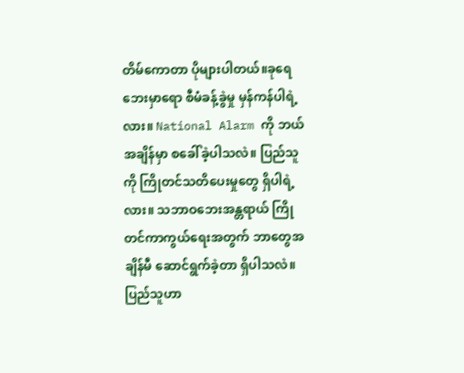တိမ်ကောတာ ပိုများပါတယ်။ခုရေဘေးမှာရော စီမံခန့်ခွဲမှု မှန်ကန်ပါရဲ့လား။ National Alarm ကို ဘယ်အချိန်မှာ စခေါ်ခဲ့ပါသလဲ။ ပြည်သူကို ကြိုတင်သတိပေးမှုတွေ ရှိပါရဲ့လား။ သဘာဝဘေးအန္တရာယ် ကြိုတင်ကာကွယ်ရေးအတွက် ဘာတွေအချိန်မီ ဆောင်ရွက်ခဲ့တာ ရှိပါသလဲ။ ပြည်သူဟာ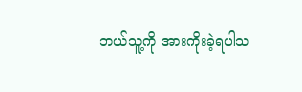ဘယ်သူ့ကို အားကိုးခဲ့ရပါသ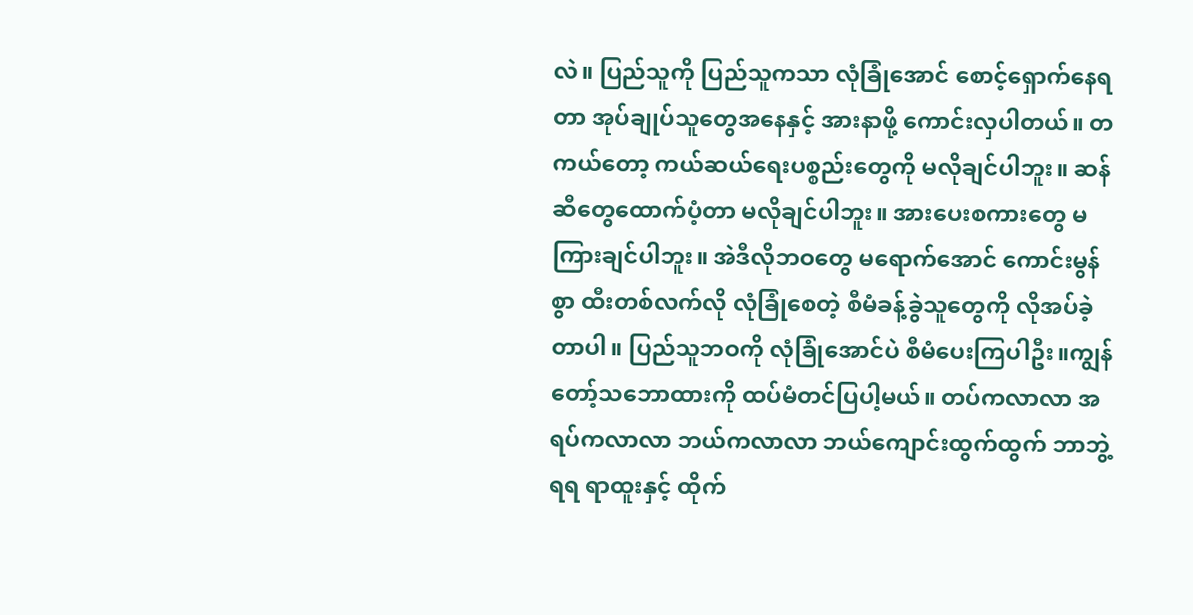လဲ။ ပြည်သူကို ပြည်သူကသာ လုံခြုံအောင် စောင့်ရှောက်နေရတာ အုပ်ချုပ်သူတွေအနေနှင့် အားနာဖို့ ကောင်းလှပါတယ်။ တကယ်တော့ ကယ်ဆယ်ရေးပစ္စည်းတွေကို မလိုချင်ပါဘူး။ ဆန်ဆီတွေထောက်ပံ့တာ မလိုချင်ပါဘူး။ အားပေးစကားတွေ မကြားချင်ပါဘူး။ အဲဒီလိုဘဝတွေ မရောက်အောင် ကောင်းမွန်စွာ ထီးတစ်လက်လို လုံခြုံစေတဲ့ စီမံခန့်ခွဲသူတွေကို လိုအပ်ခဲ့တာပါ။ ပြည်သူဘဝကို လုံခြုံအောင်ပဲ စီမံပေးကြပါဦး။ကျွန်တော့်သဘောထားကို ထပ်မံတင်ပြပါ့မယ်။ တပ်ကလာလာ အရပ်ကလာလာ ဘယ်ကလာလာ ဘယ်ကျောင်းထွက်ထွက် ဘာဘွဲ့ရရ ရာထူးနှင့် ထိုက်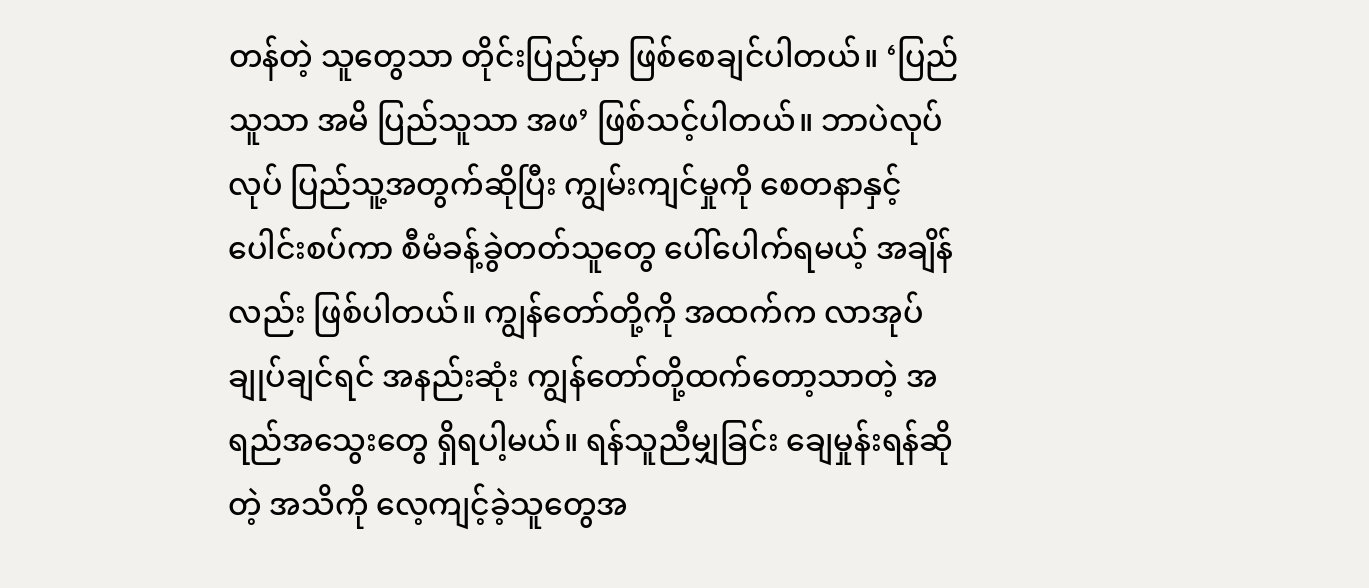တန်တဲ့ သူတွေသာ တိုင်းပြည်မှာ ဖြစ်စေချင်ပါတယ်။ ‘ပြည်သူသာ အမိ ပြည်သူသာ အဖ’ ဖြစ်သင့်ပါတယ်။ ဘာပဲလုပ်လုပ် ပြည်သူ့အတွက်ဆိုပြီး ကျွမ်းကျင်မှုကို စေတနာနှင့် ပေါင်းစပ်ကာ စီမံခန့်ခွဲတတ်သူတွေ ပေါ်ပေါက်ရမယ့် အချိန်လည်း ဖြစ်ပါတယ်။ ကျွန်တော်တို့ကို အထက်က လာအုပ်ချုပ်ချင်ရင် အနည်းဆုံး ကျွန်တော်တို့ထက်တော့သာတဲ့ အရည်အသွေးတွေ ရှိရပါ့မယ်။ ရန်သူညီမျှခြင်း ချေမှုန်းရန်ဆိုတဲ့ အသိကို လေ့ကျင့်ခဲ့သူတွေအ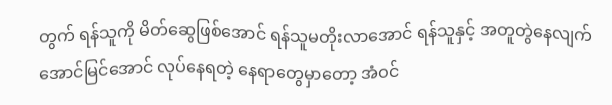တွက် ရန်သူကို မိတ်ဆွေဖြစ်အောင် ရန်သူမတိုးလာအောင် ရန်သူနှင့် အတူတွဲနေလျက် အောင်မြင်အောင် လုပ်နေရတဲ့ နေရာတွေမှာတော့ အံဝင်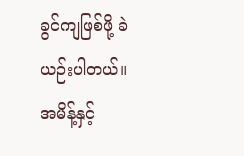ခွင်ကျဖြစ်ဖို့ ခဲယဉ်းပါတယ်။ အမိန့်နှင့်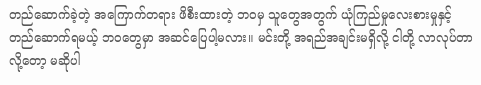တည်ဆောက်ခဲ့တဲ့ အကြောက်တရား ဖိစီးထားတဲ့ ဘဝမှ သူတွေအတွက် ယုံကြည်မှုလေးစားမှုနှင့် တည်ဆောက်ရမယ့် ဘဝတွေမှာ အဆင်ပြေပါ့မလား။ မင်းတို့ အရည်အချင်းမရှိလို့ ငါတို့ လာလုပ်တာလို့တော့ မဆိုပါ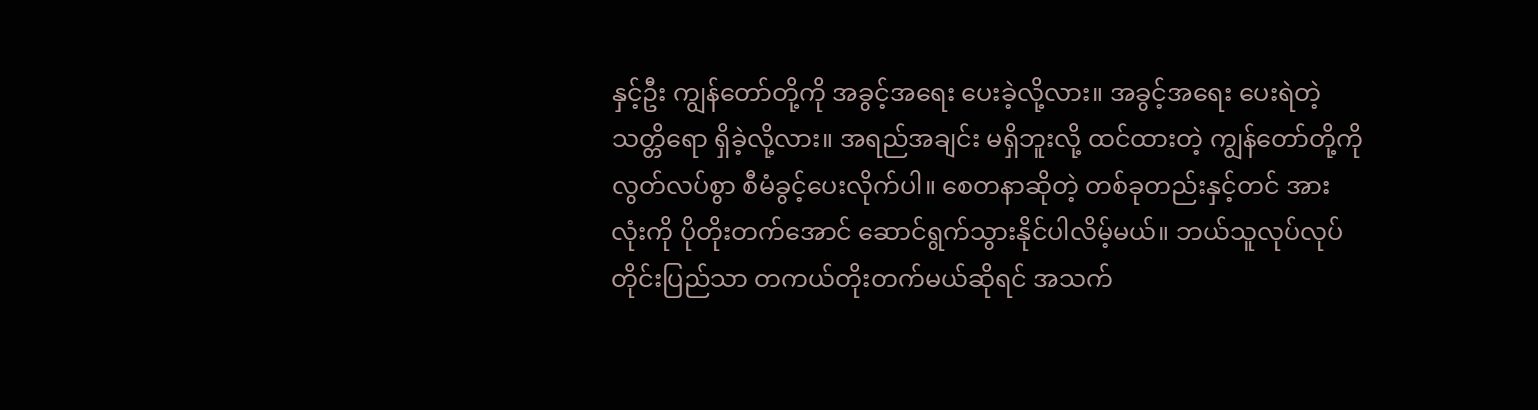နှင့်ဦး ကျွန်တော်တို့ကို အခွင့်အရေး ပေးခဲ့လို့လား။ အခွင့်အရေး ပေးရဲတဲ့ သတ္တိရော ရှိခဲ့လို့လား။ အရည်အချင်း မရှိဘူးလို့ ထင်ထားတဲ့ ကျွန်တော်တို့ကို လွတ်လပ်စွာ စီမံခွင့်ပေးလိုက်ပါ။ စေတနာဆိုတဲ့ တစ်ခုတည်းနှင့်တင် အားလုံးကို ပိုတိုးတက်အောင် ဆောင်ရွက်သွားနိုင်ပါလိမ့်မယ်။ ဘယ်သူလုပ်လုပ် တိုင်းပြည်သာ တကယ်တိုးတက်မယ်ဆိုရင် အသက်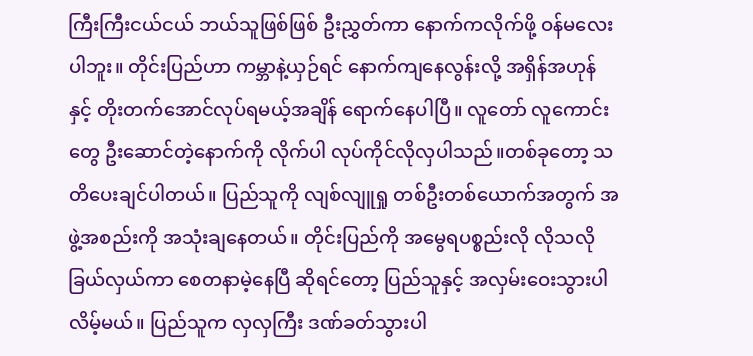ကြီးကြီးငယ်ငယ် ဘယ်သူဖြစ်ဖြစ် ဦးညွှတ်ကာ နောက်ကလိုက်ဖို့ ဝန်မလေးပါဘူး။ တိုင်းပြည်ဟာ ကမ္ဘာနဲ့ယှဉ်ရင် နောက်ကျနေလွန်းလို့ အရှိန်အဟုန်နှင့် တိုးတက်အောင်လုပ်ရမယ့်အချိန် ရောက်နေပါပြီ။ လူတော် လူကောင်းတွေ ဦးဆောင်တဲ့နောက်ကို လိုက်ပါ လုပ်ကိုင်လိုလှပါသည်။တစ်ခုတော့ သတိပေးချင်ပါတယ်။ ပြည်သူကို လျစ်လျူရှု တစ်ဦးတစ်ယောက်အတွက် အဖွဲ့အစည်းကို အသုံးချနေတယ်။ တိုင်းပြည်ကို အမွေရပစ္စည်းလို လိုသလိုခြယ်လှယ်ကာ စေတနာမဲ့နေပြီ ဆိုရင်တော့ ပြည်သူနှင့် အလှမ်းဝေးသွားပါလိမ့်မယ်။ ပြည်သူက လှလှကြီး ဒဏ်ခတ်သွားပါ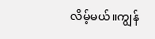လိမ့်မယ်။ကျွန်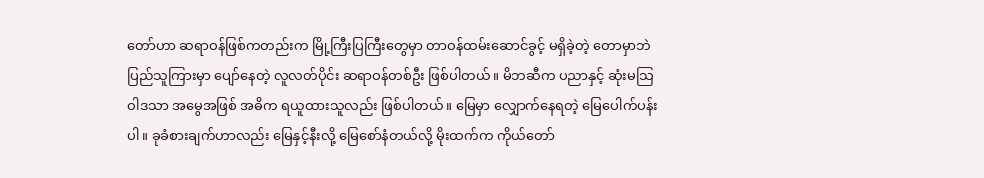တော်ဟာ ဆရာဝန်ဖြစ်ကတည်းက မြို့ကြီးပြကြီးတွေမှာ တာဝန်ထမ်းဆောင်ခွင့် မရှိခဲ့တဲ့ တောမှာဘဲ ပြည်သူကြားမှာ ပျော်နေတဲ့ လူလတ်ပိုင်း ဆရာဝန်တစ်ဦး ဖြစ်ပါတယ်။ မိဘဆီက ပညာနှင့် ဆုံးမသြဝါဒသာ အမွေအဖြစ် အဓိက ရယူထားသူလည်း ဖြစ်ပါတယ်။ မြေမှာ လျှောက်နေရတဲ့ မြေပေါက်ပန်းပါ။ ခုခံစားချက်ဟာလည်း မြေနှင့်နီးလို့ မြေစော်နံတယ်လို့ မိုးထက်က ကိုယ်တော်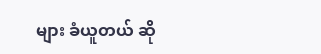များ ခံယူတယ် ဆို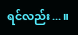ရင်လည်း...။